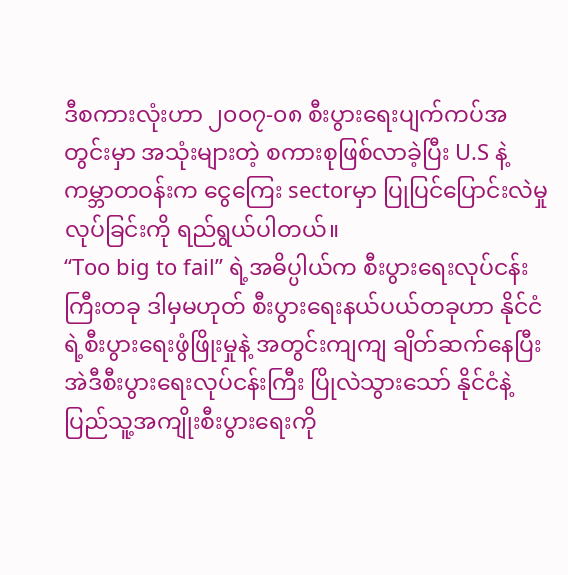ဒီစကားလုံးဟာ ၂၀၀၇-၀၈ စီးပွားရေးပျက်ကပ်အတွင်းမှာ အသုံးများတဲ့ စကားစုဖြစ်လာခဲ့ပြီး U.S နဲ့ကမ္ဘာတဝန်းက ငွေကြေး sectorမှာ ပြုပြင်ပြောင်းလဲမှုလုပ်ခြင်းကို ရည်ရွယ်ပါတယ်။
“Too big to fail” ရဲ့အဓိပ္ပါယ်က စီးပွားရေးလုပ်ငန်းကြီးတခု ဒါမှမဟုတ် စီးပွားရေးနယ်ပယ်တခုဟာ နိုင်ငံရဲ့စီးပွားရေးဖွံဖြိုးမှုနဲ့ အတွင်းကျကျ ချိတ်ဆက်နေပြီး အဲဒီစီးပွားရေးလုပ်ငန်းကြီး ပြိုလဲသွားသော် နိုင်ငံနဲ့ပြည်သူ့အကျိုးစီးပွားရေးကို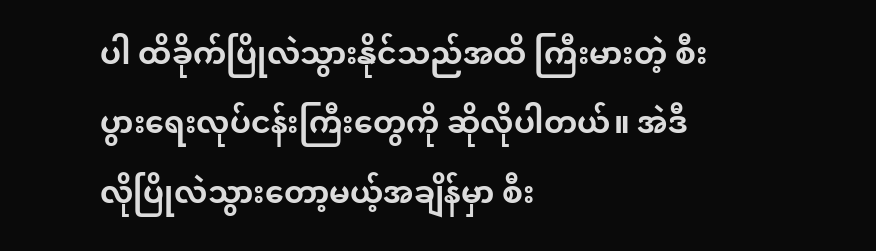ပါ ထိခိုက်ပြိုလဲသွားနိုင်သည်အထိ ကြီးမားတဲ့ စီးပွားရေးလုပ်ငန်းကြီးတွေကို ဆိုလိုပါတယ်။ အဲဒီလိုပြိုလဲသွားတော့မယ့်အချိန်မှာ စီး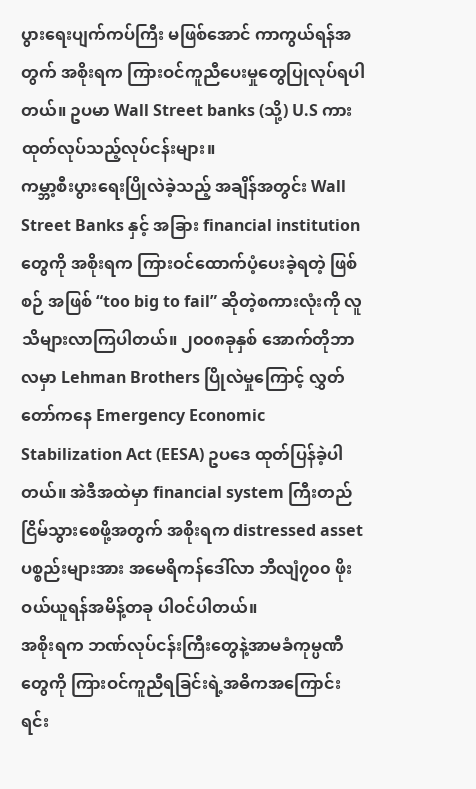ပွားရေးပျက်ကပ်ကြီး မဖြစ်အောင် ကာကွယ်ရန်အတွက် အစိုးရက ကြားဝင်ကူညီပေးမှုတွေပြုလုပ်ရပါတယ်။ ဥပမာ Wall Street banks (သို့) U.S ကားထုတ်လုပ်သည့်လုပ်ငန်းများ။
ကမ္ဘာ့စီးပွားရေးပြိုလဲခဲ့သည့် အချိန်အတွင်း Wall Street Banks နှင့် အခြား financial institution တွေကို အစိုးရက ကြားဝင်ထောက်ပံ့ပေးခဲ့ရတဲ့ ဖြစ်စဉ် အဖြစ် “too big to fail” ဆိုတဲ့စကားလုံးကို လူသိများလာကြပါတယ်။ ၂၀၀၈ခုနှစ် အောက်တိုဘာလမှာ Lehman Brothers ပြိုလဲမှုကြောင့် လွှတ်တော်ကနေ Emergency Economic Stabilization Act (EESA) ဥပဒေ ထုတ်ပြန်ခဲ့ပါတယ်။ အဲဒီအထဲမှာ financial system ကြီးတည်ငြိမ်သွားစေဖို့အတွက် အစိုးရက distressed asset ပစ္စည်းများအား အမေရိကန်ဒေါ်လာ ဘီလျံ၇၀၀ ဖိုးဝယ်ယူရန်အမိန့်တခု ပါဝင်ပါတယ်။
အစိုးရက ဘဏ်လုပ်ငန်းကြီးတွေနဲ့အာမခံကုမ္ပဏီတွေကို ကြားဝင်ကူညီရခြင်းရဲ့အဓိကအကြောင်းရင်း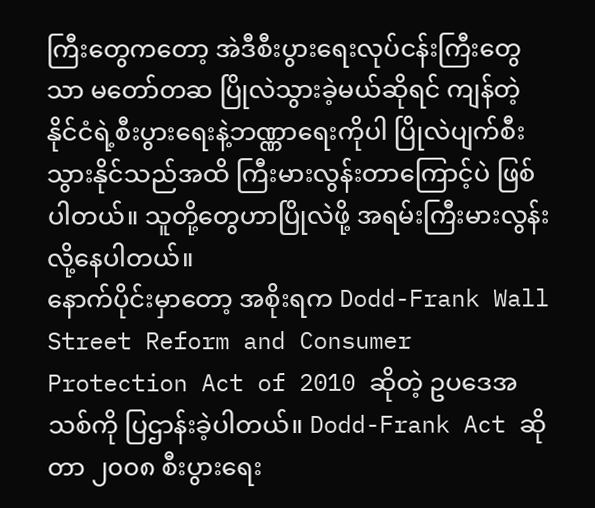ကြီးတွေကတော့ အဲဒီစီးပွားရေးလုပ်ငန်းကြီးတွေသာ မတော်တဆ ပြိုလဲသွားခဲ့မယ်ဆိုရင် ကျန်တဲ့ နိုင်ငံရဲ့စီးပွားရေးနဲ့ဘဏ္ဏာရေးကိုပါ ပြိုလဲပျက်စီးသွားနိုင်သည်အထိ ကြီးမားလွန်းတာကြောင့်ပဲ ဖြစ်ပါတယ်။ သူတို့တွေဟာပြိုလဲဖို့ အရမ်းကြီးမားလွန်းလို့နေပါတယ်။
နောက်ပိုင်းမှာတော့ အစိုးရက Dodd-Frank Wall Street Reform and Consumer Protection Act of 2010 ဆိုတဲ့ ဥပဒေအသစ်ကို ပြဌာန်းခဲ့ပါတယ်။ Dodd-Frank Act ဆိုတာ ၂၀၀၈ စီးပွားရေး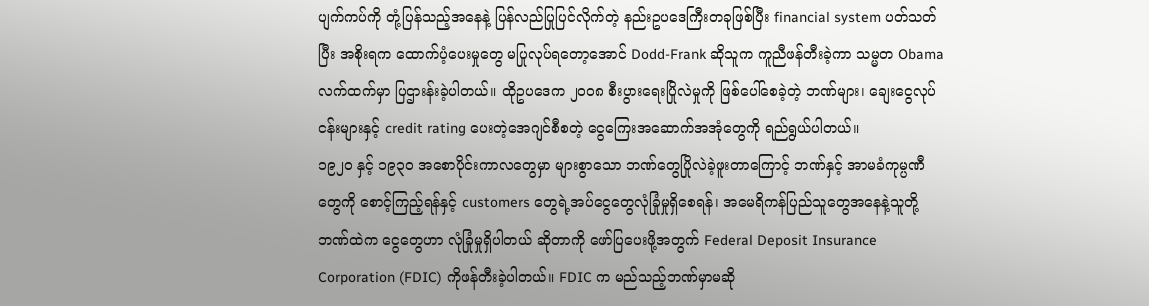ပျက်ကပ်ကို တုံ့ပြန်သည့်အနေနဲ့ ပြန်လည်ပြုပြင်လိုက်တဲ့ နည်းဥပဒေကြီးတခုဖြစ်ပြီး financial system ပတ်သတ်ပြီး အစိုးရက ထောက်ပံ့ပေးမှုတွေ မပြုလုပ်ရတော့အောင် Dodd-Frank ဆိုသူက ကူညီဖန်တီးခဲ့ကာ သမ္မတ Obama လက်ထက်မှာ ပြဌားန်းခဲ့ပါတယ်။ ထိုဥပဒေက ၂၀၀၈ စီးပွားရေးပြိုလဲမှုကို ဖြစ်ပေါ်စေခဲ့တဲ့ ဘဏ်များ၊ ချေးငွေလုပ်ငန်းများနှင့် credit rating ပေးတဲ့အေဂျင်စီစတဲ့ ငွေကြေးအဆောက်အအုံတွေကို ရည်ရွယ်ပါတယ်။
၁၉၂၀ နှင့် ၁၉၃၀ အစောပိုင်းကာလတွေမှာ များစွာသော ဘဏ်တွေပြိုလဲခဲ့ဖူးတာကြောင့် ဘဏ်နှင့် အာမခံကုမ္ပဏီတွေကို စောင့်ကြည့်ရန်နှင့် customers တွေရဲ့အပ်ငွေတွေလုံခြုံမှုရှိစေရန်၊ အမေရိကန်ပြည်သူတွေအနေနဲ့သူတို့ဘဏ်ထဲက ငွေတွေဟာ လုံခြုံမှုရှိပါတယ် ဆိုတာကို ဖော်ပြပေးဖို့အတွက် Federal Deposit Insurance Corporation (FDIC) ကိုဖန်တီးခဲ့ပါတယ်။ FDIC က မည်သည့်ဘဏ်မှာမဆို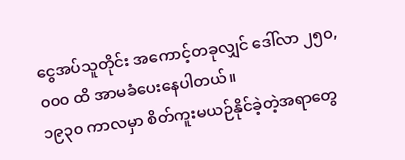ငွေအပ်သူတိုင်း အကောင့်တခုလျှင် ဒေါ်လာ ၂၅၀,၀၀၀ ထိ အာမခံပေးနေပါတယ်။
၁၉၃၀ ကာလမှာ စိတ်ကူးမယဉ်နိုင်ခဲ့တဲ့အရာတွေ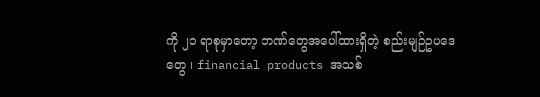ကို ၂၁ ရာစုမှာတော့ ဘဏ်တွေအပေါ်ထားရှိတဲ့ စည်းမျဉ်ဥပဒေတွေ ၊ financial products အသစ်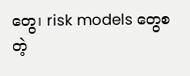တွေ၊ risk models တွေစတဲ့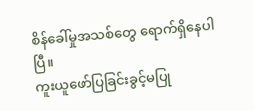စိန်ခေါ်မှုအသစ်တွေ ရောက်ရှိနေပါပြီ။
ကူးယူဖော်ပြခြင်းခွင့်မပြု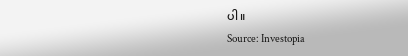ပါ။
Source: Investopia